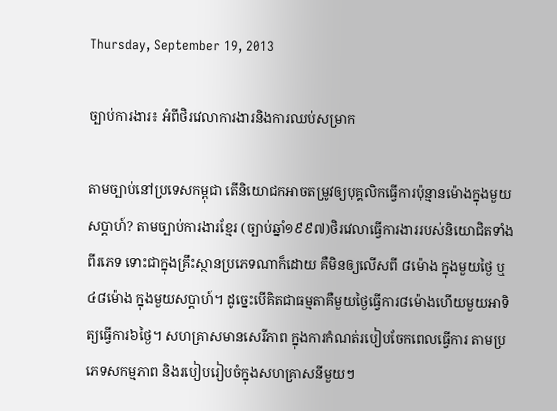Thursday, September 19, 2013

ច្បាប់ការងារ៖ អំពីថិរវេលាការងារនិងការឈប់សម្រាក

តាមច្បាប់នៅប្រទេសកម្ពុជា តើនិយោជកអាចតម្រូវឲ្យបុគ្គលិកធ្វើការប៉ុន្មានម៉ោងក្នុងមួយ សប្តាហ៍? តាមច្បាប់ការងារខ្មែរ (ច្បាប់ឆ្នាំ១៩៩៧)ថិរវេលាធ្វើការងាររបស់និយោជិតទាំងពីរភេទ ទោះជាក្នុងគ្រឹះស្ថានប្រភេទណាក៏ដោយ គឺមិនឲ្យលើសពី ៨ម៉ោង ក្នុងមួយថ្ងៃ ឬ៤៨ម៉ោង ក្នុងមួយសប្តាហ៍។ ដូច្នេះបើគិតជាធម្មតាគឺមួយថ្ងៃធ្វើការ៨ម៉ោងហើយមួយអាទិត្យធ្វើការ៦ថ្ងៃ។ សហគ្រាសមានសេរីភាព ក្នុងការកំណត់របៀបចែកពេលធ្វើការ តាមប្រភេទសកម្មភាព និងរបៀបរៀបចំក្នុងសហគ្រាសនីមួយៗ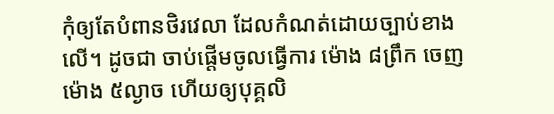កុំឲ្យតែបំពានថិរវេលា ដែលកំណត់ដោយច្បាប់ខាងលើ។ ដូចជា ចាប់ផ្តើមចូលធ្វើការ ម៉ោង ៨ព្រឹក ចេញម៉ោង ៥ល្ងាច ហើយឲ្យបុគ្គលិ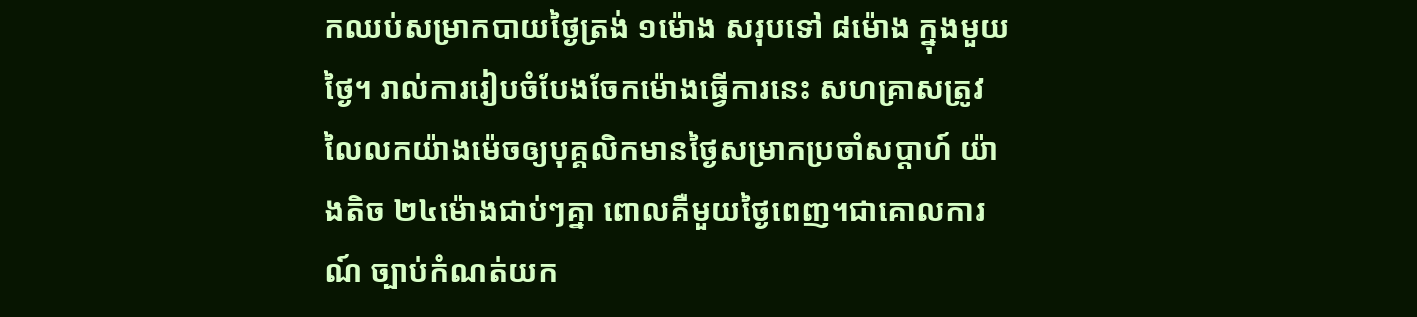កឈប់សម្រាកបាយថ្ងៃត្រង់ ១ម៉ោង សរុបទៅ ៨ម៉ោង ក្នុងមួយថ្ងៃ។ រាល់ការរៀបចំបែងចែកម៉ោងធ្វើការនេះ សហគ្រាសត្រូវលៃលកយ៉ាងម៉េចឲ្យបុគ្គលិកមានថ្ងៃសម្រាកប្រចាំសប្តាហ៍ យ៉ាងតិច ២៤ម៉ោងជាប់ៗគ្នា ពោលគឺមួយថ្ងៃពេញ។ជាគោលការណ៍ ច្បាប់កំណត់យក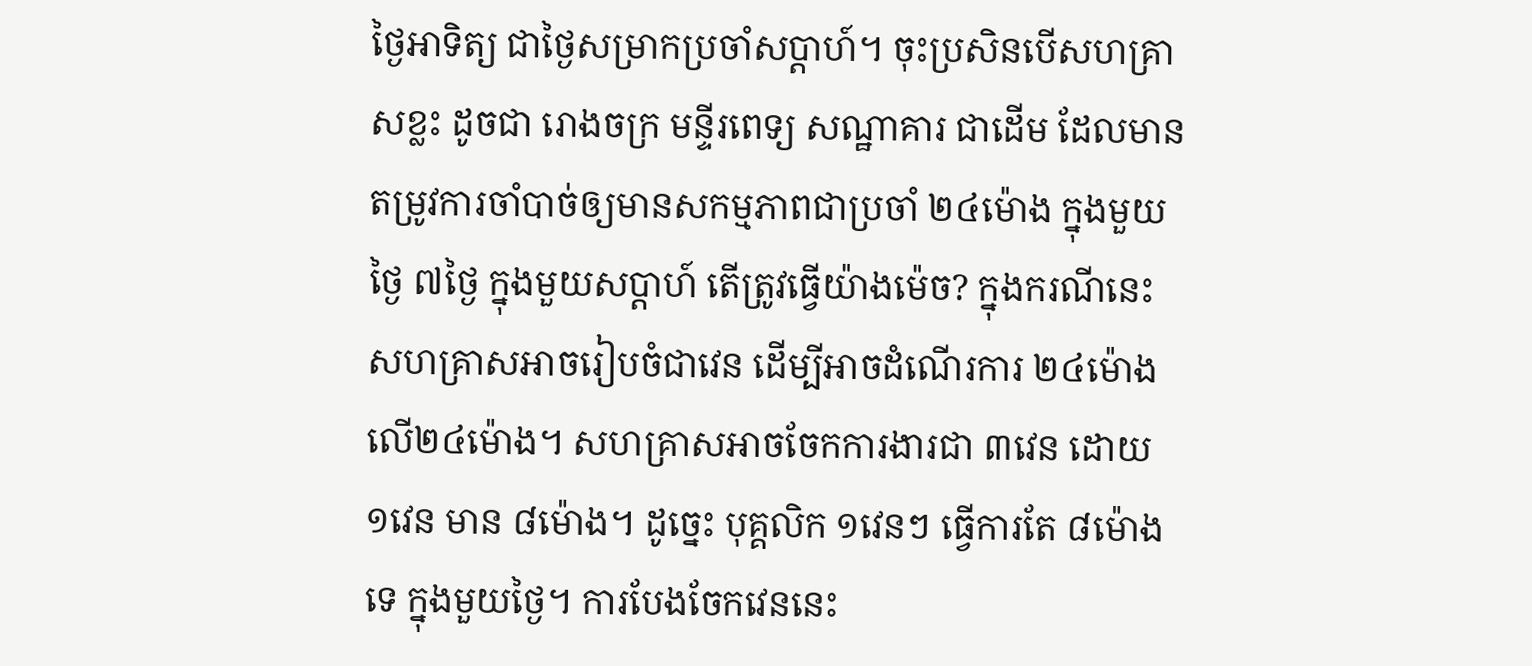ថ្ងៃអាទិត្យ ជាថ្ងៃសម្រាកប្រចាំសប្តាហ៍។ ចុះប្រសិនបើសហគ្រាសខ្លះ ដូចជា រោងចក្រ មន្ទីរពេទ្យ សណ្ឋាគារ ជាដើម ដែលមានតម្រូវការចាំបាច់ឲ្យមានសកម្មភាពជាប្រចាំ ២៤ម៉ោង ក្នុងមួយថ្ងៃ ៧ថ្ងៃ ក្នុងមួយសប្តាហ៍ តើត្រូវធ្វើយ៉ាងម៉េច? ក្នុងករណីនេះ សហគ្រាសអាចរៀបចំជាវេន ដើម្បីអាចដំណើរការ ២៤ម៉ោង លើ២៤ម៉ោង។ សហគ្រាសអាចចែកការងារជា ៣វេន ដោយ ១វេន មាន ៨ម៉ោង។ ដូច្នេះ បុគ្គលិក ១វេនៗ ធ្វើការតែ ៨ម៉ោងទេ ក្នុងមួយថ្ងៃ។ ការបែងចែកវេននេះ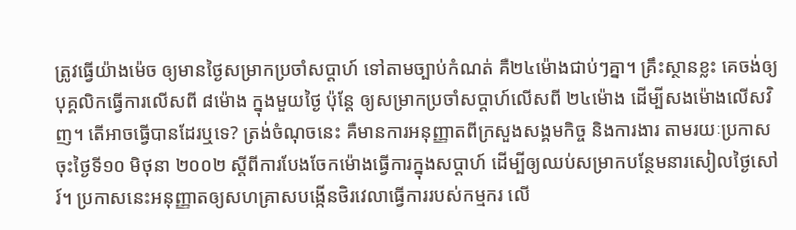ត្រូវធ្វើយ៉ាងម៉េច ឲ្យមានថ្ងៃសម្រាកប្រចាំសប្តាហ៍ ទៅតាមច្បាប់កំណត់ គឺ២៤ម៉ោងជាប់ៗគ្នា។ គ្រឹះស្ថានខ្លះ គេចង់ឲ្យបុគ្គលិកធ្វើការលើសពី ៨ម៉ោង ក្នុងមួយថ្ងៃ ប៉ុន្តែ ឲ្យសម្រាកប្រចាំសប្តាហ៍លើសពី ២៤ម៉ោង ដើម្បីសងម៉ោងលើសវិញ។ តើអាចធ្វើបានដែរឬទេ? ត្រង់ចំណុចនេះ គឺមានការអនុញ្ញាតពីក្រសួងសង្គមកិច្ច និងការងារ តាមរយៈប្រកាស ចុះថ្ងៃទី១០ មិថុនា ២០០២ ស្តីពីការបែងចែកម៉ោងធ្វើការក្នុងសប្តាហ៍ ដើម្បីឲ្យឈប់សម្រាកបន្ថែមនារសៀលថ្ងៃសៅរ៍។ ប្រកាសនេះអនុញ្ញាតឲ្យសហគ្រាសបង្កើនថិរវេលាធ្វើការរបស់កម្មករ លើ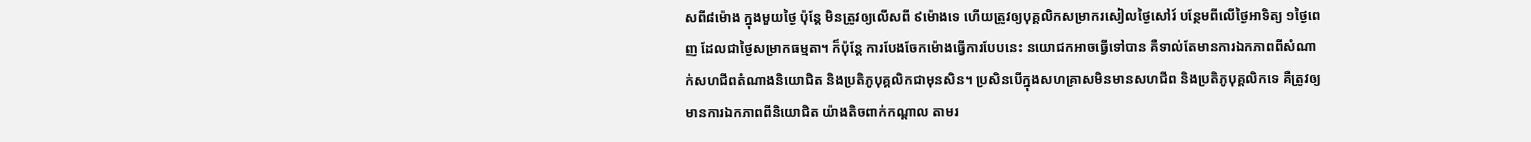សពី៨ម៉ោង ក្នុងមួយថ្ងៃ ប៉ុន្តែ មិនត្រូវឲ្យលើសពី ៩ម៉ោងទេ ហើយត្រូវឲ្យបុគ្គលិកសម្រាករសៀលថ្ងៃសៅរ៍ បន្ថែមពីលើថ្ងៃអាទិត្យ ១ថ្ងៃពេញ ដែលជាថ្ងៃសម្រាកធម្មតា។ ក៏ប៉ុន្តែ ការបែងចែកម៉ោងធ្វើការបែបនេះ នយោជកអាចធ្វើទៅបាន គឺទាល់តែមានការឯកភាពពីសំណាក់សហជីពតំណាងនិយោជិត និងប្រតិភូបុគ្គលិកជាមុនសិន។ ប្រសិនបើក្នុងសហគ្រាសមិនមានសហជីព និងប្រតិភូបុគ្គលិកទេ គឺត្រូវឲ្យមានការឯកភាពពីនិយោជិត យ៉ាងតិចពាក់កណ្តាល តាមរ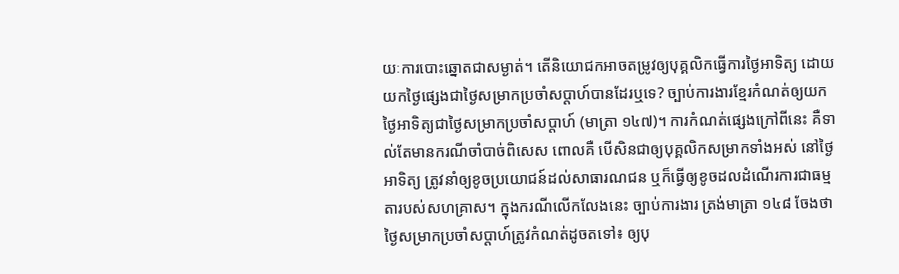យៈការបោះឆ្នោតជាសម្ងាត់។ តើនិយោជកអាចតម្រូវឲ្យបុគ្គលិកធ្វើការថ្ងៃអាទិត្យ ដោយយកថ្ងៃផ្សេងជាថ្ងៃសម្រាកប្រចាំសប្តាហ៍បានដែរឬទេ? ច្បាប់ការងារខ្មែរកំណត់ឲ្យយកថ្ងៃអាទិត្យជាថ្ងៃសម្រាកប្រចាំសប្តាហ៍ (មាត្រា ១៤៧)។ ការកំណត់ផ្សេងក្រៅពីនេះ គឺទាល់តែមានករណីចាំបាច់ពិសេស ពោលគឺ បើសិនជាឲ្យបុគ្គលិកសម្រាកទាំងអស់ នៅថ្ងៃអាទិត្យ ត្រូវនាំឲ្យខូចប្រយោជន៍ដល់សាធារណជន ឬក៏ធ្វើឲ្យខូចដលដំណើរការជាធម្មតារបស់សហគ្រាស។ ក្នុងករណីលើកលែងនេះ ច្បាប់ការងារ ត្រង់មាត្រា ១៤៨ ចែងថា ថ្ងៃសម្រាកប្រចាំសប្តាហ៍ត្រូវកំណត់ដូចតទៅ៖ ឲ្យបុ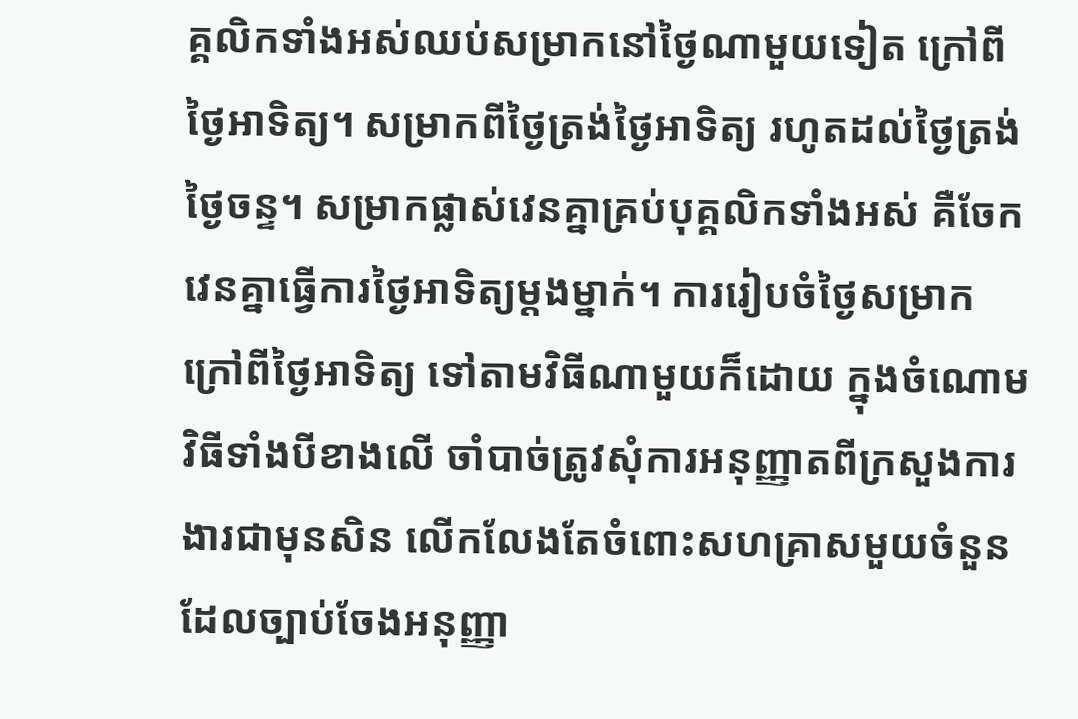គ្គលិកទាំងអស់ឈប់សម្រាកនៅថ្ងៃណាមួយទៀត ក្រៅពីថ្ងៃអាទិត្យ។ សម្រាកពីថ្ងៃត្រង់ថ្ងៃអាទិត្យ រហូតដល់ថ្ងៃត្រង់ថ្ងៃចន្ទ។ សម្រាកផ្លាស់វេនគ្នាគ្រប់បុគ្គលិកទាំងអស់ គឺចែកវេនគ្នាធ្វើការថ្ងៃអាទិត្យម្តងម្នាក់។ ការរៀបចំថ្ងៃសម្រាក ក្រៅពីថ្ងៃអាទិត្យ ទៅតាមវិធីណាមួយក៏ដោយ ក្នុងចំណោមវិធីទាំងបីខាងលើ ចាំបាច់ត្រូវសុំការអនុញ្ញាតពីក្រសួងការងារជាមុនសិន លើកលែងតែចំពោះសហគ្រាសមួយចំនួន ដែលច្បាប់ចែងអនុញ្ញា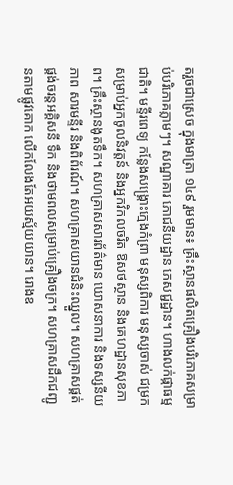តរួចជាស្រេច ក្នុងមាត្រា ១៤៩ រួមមាន៖ គ្រឹះស្ថានផលិតគ្រឿងបរិភោគសម្រាប់បរិភោគភ្លាមៗ។ សណ្ឋាគារ ភោជនីយដ្ឋាន ភេសជ្ជដ្ឋាន។ ហាងលក់ផ្កាធម្មជាតិ។ មន្ទីរពេទ្យ កន្លែងសង្រ្គោះក្មេងកំព្រា មនុស្សពិការ មនុស្សចាស់ ជម្រកសម្រាប់អ្នកចូលនិវត្តន៍ និងអ្នកវិកលចរិត ឱសថស្ថាន និងគេហដ្ឋានសុខភាព។ គ្រឹះស្ថានងូតទឹក។ សហគ្រាសសារព័ត៌មាន ឃោសនាការ និងទស្សនីយភាព សារមន្ទីរ និងពិព័រណ៍។ សហគ្រាសយានជំនិះឈ្នួល។ សហគ្រាសផ្គត់ផ្គង់ចរន្តអគ្គិសនី ទឹក និងថាមពលសម្រាប់គ្រឿងចក្រ។ សហគ្រាសដឹកជញ្ជូនតាមផ្លូវគោក លើកលែងតែអយស្ម័យយាន។ រោងឧ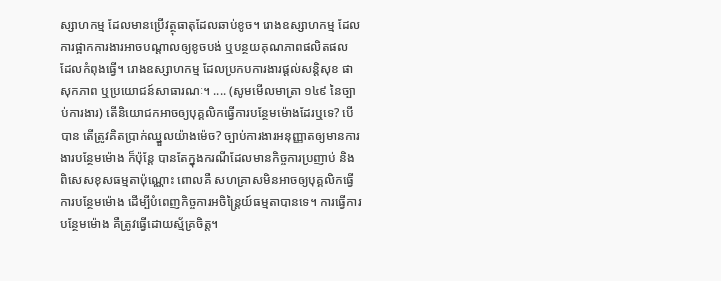ស្សាហកម្ម ដែលមានប្រើវត្ថុធាតុដែលឆាប់ខូច។ រោងឧស្សាហកម្ម ដែលការផ្អាកការងារអាចបណ្តាលឲ្យខូចបង់ ឬបន្ថយគុណភាពផលិតផល ដែលកំពុងធ្វើ។ រោងឧស្សាហកម្ម ដែលប្រកបការងារផ្តល់សន្តិសុខ ផាសុកភាព ឬប្រយោជន៍សាធារណៈ។ .... (សូមមើលមាត្រា ១៤៩ នៃច្បាប់ការងារ) តើនិយោជកអាចឲ្យបុគ្គលិកធ្វើការបន្ថែមម៉ោងដែរឬទេ? បើបាន តើត្រូវគិតប្រាក់ឈ្នួលយ៉ាងម៉េច? ច្បាប់ការងារអនុញ្ញាតឲ្យមានការងារបន្ថែមម៉ោង ក៏ប៉ុន្តែ បានតែក្នុងករណីដែលមានកិច្ចការប្រញាប់ និងពិសេសខុសធម្មតាប៉ុណ្ណោះ ពោលគឺ សហគ្រាសមិនអាចឲ្យបុគ្គលិកធ្វើការបន្ថែមម៉ោង ដើម្បីបំពេញកិច្ចការអចិន្រ្តៃយ៍ធម្មតាបានទេ។ ការធ្វើការបន្ថែមម៉ោង គឺត្រូវធ្វើដោយស្ម័គ្រចិត្ត។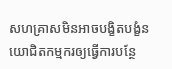សហគ្រាសមិនអាចបង្ខិតបង្ខំនយោជិតកម្មករឲ្យធ្វើការបន្ថែ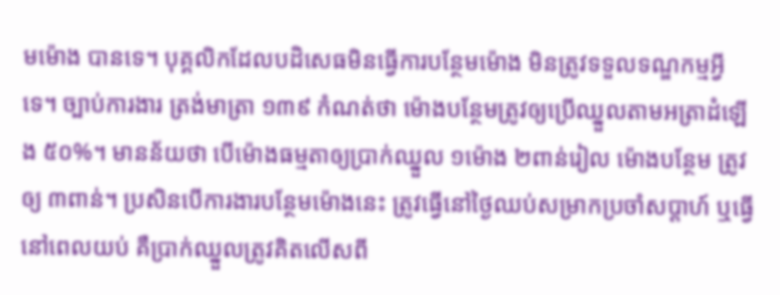មម៉ោង បានទេ។ បុគ្គលិកដែលបដិសេធមិនធ្វើការបន្ថែមម៉ោង មិនត្រូវទទួលទណ្ឌកម្មអ្វីទេ។ ច្បាប់ការងារ ត្រង់មាត្រា ១៣៩ កំណត់ថា ម៉ោងបន្ថែមត្រូវឲ្យប្រើឈ្នួលតាមអត្រាដំឡើង ៥០%។ មានន័យថា បើម៉ោងធម្មតាឲ្យប្រាក់ឈ្នួល ១ម៉ោង ២ពាន់រៀល ម៉ោងបន្ថែម ត្រូវឲ្យ ៣ពាន់។ ប្រសិនបើការងារបន្ថែមម៉ោងនេះ ត្រូវធ្វើនៅថ្ងៃឈប់សម្រាកប្រចាំសប្តាហ៍ ឬធ្វើនៅពេលយប់ គឺប្រាក់ឈ្នួលត្រូវគិតលើសពី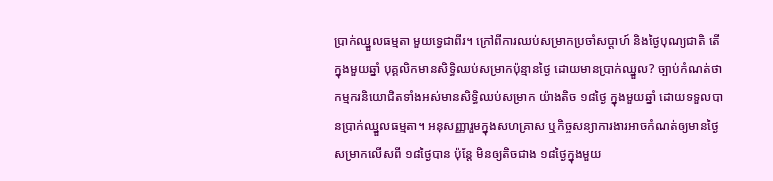ប្រាក់ឈ្នួលធម្មតា មួយទ្វេជាពីរ។ ក្រៅពីការឈប់សម្រាកប្រចាំសប្តាហ៍ និងថ្ងៃបុណ្យជាតិ តើក្នុងមួយឆ្នាំ បុគ្គលិកមានសិទ្ធិឈប់សម្រាកប៉ុន្មានថ្ងៃ ដោយមានប្រាក់ឈ្នួល? ច្បាប់កំណត់ថា កម្មករនិយោជិតទាំងអស់មានសិទ្ធិឈប់សម្រាក យ៉ាងតិច ១៨ថ្ងៃ ក្នុងមួយឆ្នាំ ដោយទទួលបានប្រាក់ឈ្នួលធម្មតា។ អនុសញ្ញារួមក្នុងសហគ្រាស ឬកិច្ចសន្យាការងារអាចកំណត់ឲ្យមានថ្ងៃសម្រាកលើសពី ១៨ថ្ងៃបាន ប៉ុន្តែ មិនឲ្យតិចជាង ១៨ថ្ងៃក្នុងមួយ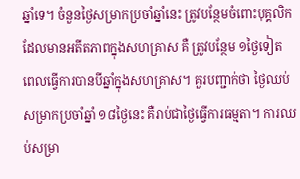ឆ្នាំទេ។ ចំនួនថ្ងៃសម្រាកប្រចាំឆ្នាំនេះ ត្រូវបន្ថែមចំពោះបុគ្គលិកដែលមានអតីតភាពក្នុងសហគ្រាស គឺ ត្រូវបន្ថែម ១ថ្ងៃទៀត ពេលធ្វើការបានបីឆ្នាំក្នុងសហគ្រាស។ គួរបញ្ជាក់ថា ថ្ងៃឈប់សម្រាកប្រចាំឆ្នាំ ១៨ថ្ងៃនេះ គឺរាប់ជាថ្ងៃធ្វើការធម្មតា។ ការឈប់សម្រា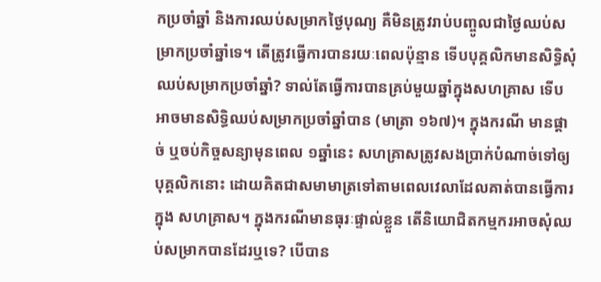កប្រចាំឆ្នាំ និងការឈប់សម្រាកថ្ងៃបុណ្យ គឺមិនត្រូវរាប់បញ្ចូលជាថ្ងៃឈប់សម្រាកប្រចាំឆ្នាំទេ។ តើត្រូវធ្វើការបានរយៈពេលប៉ុន្មាន ទើបបុគ្គលិកមានសិទ្ធិសុំឈប់សម្រាកប្រចាំឆ្នាំ? ទាល់តែធ្វើការបានគ្រប់មួយឆ្នាំក្នុងសហគ្រាស ទើបអាចមានសិទ្ធិឈប់សម្រាកប្រចាំឆ្នាំបាន (មាត្រា ១៦៧)។ ក្នុងករណី មានផ្តាច់ ឬចប់កិច្ចសន្យាមុនពេល ១ឆ្នាំនេះ សហគ្រាសត្រូវសងប្រាក់បំណាច់ទៅឲ្យបុគ្គលិកនោះ ដោយគិតជាសមាមាត្រទៅតាមពេលវេលាដែលគាត់បានធ្វើការក្នុង សហគ្រាស។ ក្នុងករណីមានធុរៈផ្ទាល់ខ្លួន តើនិយោជិតកម្មករអាចសុំឈប់សម្រាកបានដែរឬទេ? បើបាន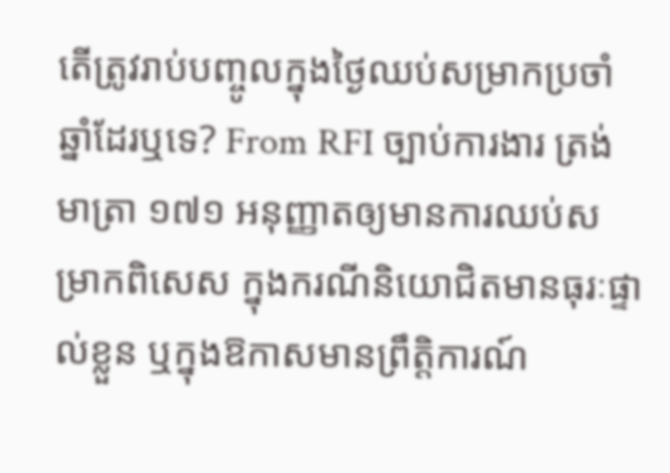តើត្រូវរាប់បញ្ចូលក្នុងថ្ងៃឈប់សម្រាកប្រចាំឆ្នាំដែរឬទេ? From RFI ច្បាប់ការងារ ត្រង់មាត្រា ១៧១ អនុញ្ញាតឲ្យមានការឈប់សម្រាកពិសេស ក្នុងករណីនិយោជិតមានធុរៈផ្ទាល់ខ្លួន ឬក្នុងឱកាសមានព្រឹត្តិការណ៍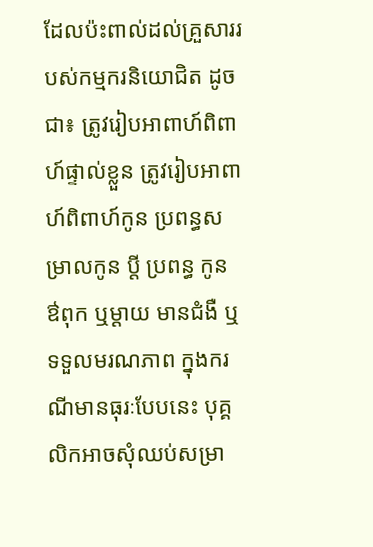ដែលប៉ះពាល់ដល់គ្រួសាររបស់កម្មករនិយោជិត ដូចជា៖ ត្រូវរៀបអាពាហ៍ពិពាហ៍ផ្ទាល់ខ្លួន ត្រូវរៀបអាពាហ៍ពិពាហ៍កូន ប្រពន្ធសម្រាលកូន ប្តី ប្រពន្ធ កូន ឳពុក ឬម្តាយ មានជំងឺ ឬទទួលមរណភាព ក្នុងករណីមានធុរៈបែបនេះ បុគ្គលិកអាចសុំឈប់សម្រា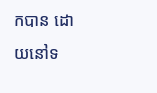កបាន ដោយនៅទ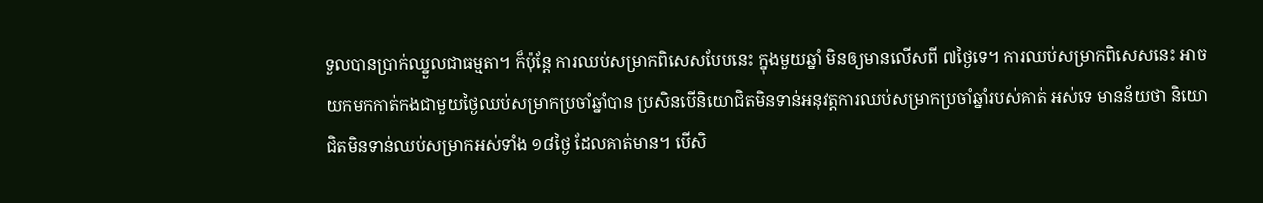ទួលបានប្រាក់ឈ្នួលជាធម្មតា។ ក៏ប៉ុន្តែ ការឈប់សម្រាកពិសេសបែបនេះ ក្នុងមួយឆ្នាំ មិនឲ្យមានលើសពី ៧ថ្ងៃទេ។ ការឈប់សម្រាកពិសេសនេះ អាចយកមកកាត់កងជាមួយថ្ងៃឈប់សម្រាកប្រចាំឆ្នាំបាន ប្រសិនបើនិយោជិតមិនទាន់អនុវត្តការឈប់សម្រាកប្រចាំឆ្នាំរបស់គាត់ អស់ទេ មានន័យថា និយោជិតមិនទាន់ឈប់សម្រាកអស់ទាំង ១៨ថ្ងៃ ដែលគាត់មាន។ បើសិ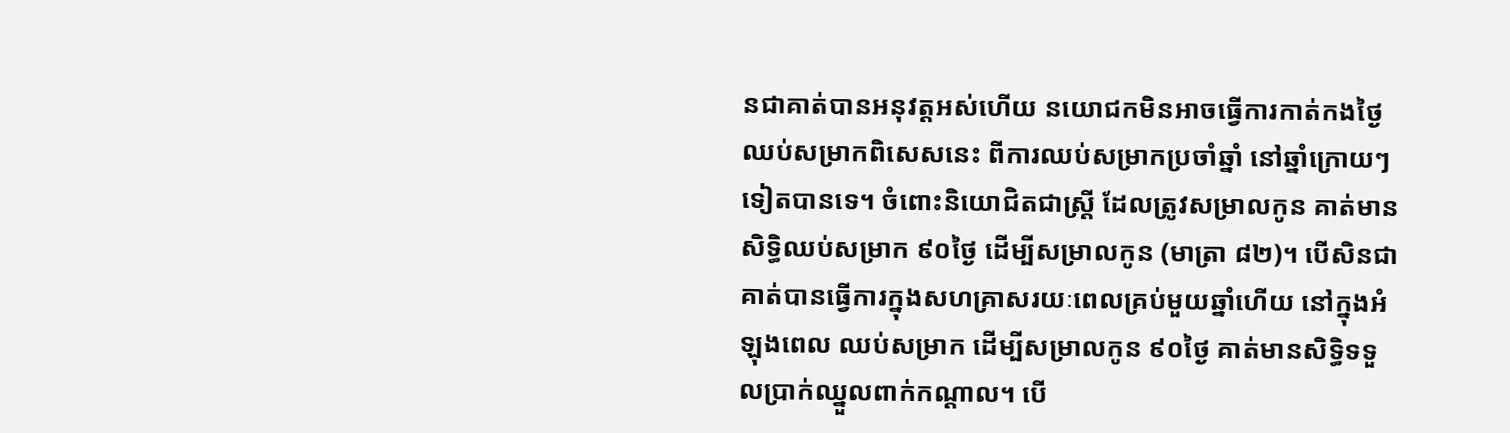នជាគាត់បានអនុវត្តអស់ហើយ នយោជកមិនអាចធ្វើការកាត់កងថ្ងៃឈប់សម្រាកពិសេសនេះ ពីការឈប់សម្រាកប្រចាំឆ្នាំ នៅឆ្នាំក្រោយៗទៀតបានទេ។ ចំពោះនិយោជិតជាស្រ្តី ដែលត្រូវសម្រាលកូន គាត់មានសិទ្ធិឈប់សម្រាក ៩០ថ្ងៃ ដើម្បីសម្រាលកូន (មាត្រា ៨២)។ បើសិនជាគាត់បានធ្វើការក្នុងសហគ្រាសរយៈពេលគ្រប់មួយឆ្នាំហើយ នៅក្នុងអំឡុងពេល ឈប់សម្រាក ដើម្បីសម្រាលកូន ៩០ថ្ងៃ គាត់មានសិទ្ធិទទួលប្រាក់ឈ្នួលពាក់កណ្តាល។ បើ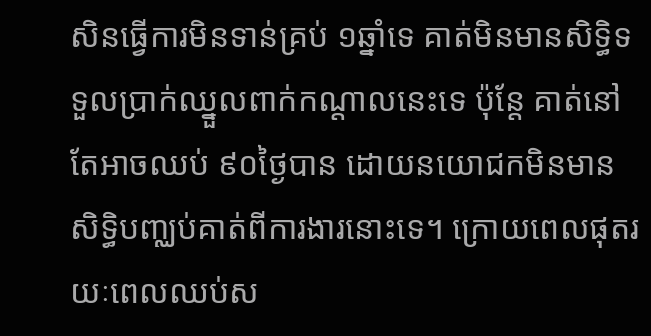សិនធ្វើការមិនទាន់គ្រប់ ១ឆ្នាំទេ គាត់មិនមានសិទ្ធិទទួលប្រាក់ឈ្នួលពាក់កណ្តាលនេះទេ ប៉ុន្តែ គាត់នៅតែអាចឈប់ ៩០ថ្ងៃបាន ដោយនយោជកមិនមានសិទ្ធិបញ្ឈប់គាត់ពីការងារនោះទេ។ ក្រោយពេលផុតរយៈពេលឈប់ស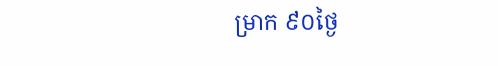ម្រាក ៩០ថ្ងៃ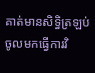គាត់មានសិទ្ធិត្រឡប់ចូលមកធ្វើការវិ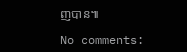ញបាន៕

No comments: